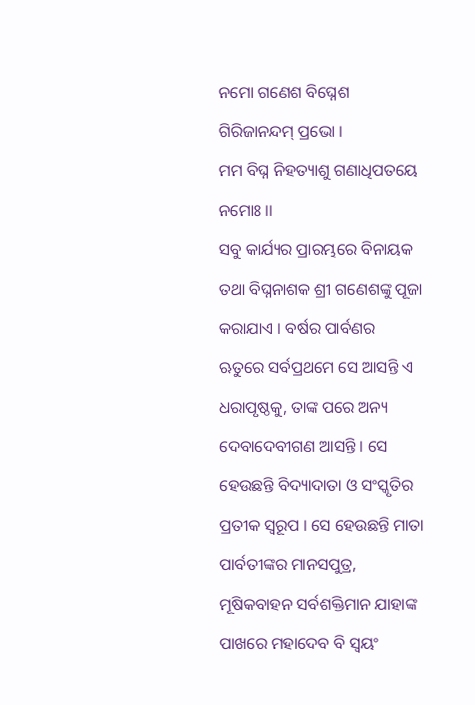ନମୋ ଗଣେଶ ବିଘ୍ନେଶ ଗିରିଜାନନ୍ଦମ୍ ପ୍ରଭୋ ।
ମମ ବିଘ୍ନ ନିହତ୍ୟାଶୁ ଗଣାଧିପତୟେ ନମୋଃ ।।
ସବୁ କାର୍ଯ୍ୟର ପ୍ରାରମ୍ଭରେ ବିନାୟକ ତଥା ବିଘ୍ନନାଶକ ଶ୍ରୀ ଗଣେଶଙ୍କୁ ପୂଜା କରାଯାଏ । ବର୍ଷର ପାର୍ବଣର ଋତୁରେ ସର୍ବପ୍ରଥମେ ସେ ଆସନ୍ତି ଏ ଧରାପୃଷ୍ଠକୁ, ତାଙ୍କ ପରେ ଅନ୍ୟ ଦେବାଦେବୀଗଣ ଆସନ୍ତି । ସେ ହେଉଛନ୍ତି ବିଦ୍ୟାଦାତା ଓ ସଂସ୍କୃତିର ପ୍ରତୀକ ସ୍ୱରୂପ । ସେ ହେଉଛନ୍ତି ମାତା ପାର୍ବତୀଙ୍କର ମାନସପୁତ୍ର, ମୂଷିକବାହନ ସର୍ବଶକ୍ତିମାନ ଯାହାଙ୍କ ପାଖରେ ମହାଦେବ ବି ସ୍ୱୟଂ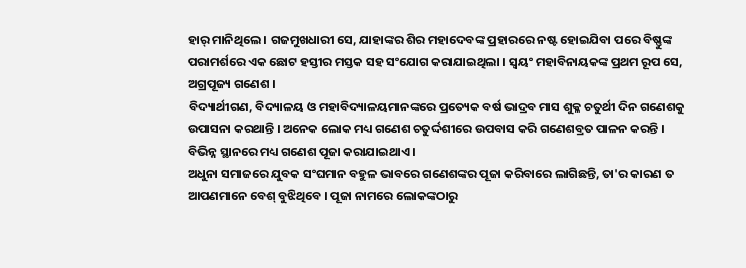ହାର୍ ମାନିଥିଲେ । ଗଜମୁଖଧାରୀ ସେ, ଯାହାଙ୍କର ଶିର ମହାଦେବଙ୍କ ପ୍ରହାରରେ ନଷ୍ଟ ହୋଇଯିବା ପରେ ବିଷ୍ଣୁଙ୍କ ପରାମର୍ଶରେ ଏକ ଛୋଟ ହସ୍ତୀର ମସ୍ତକ ସହ ସଂଯୋଗ କରାଯାଇଥିଲା । ସ୍ୱୟଂ ମହାବିନାୟକଙ୍କ ପ୍ରଥମ ରୂପ ସେ, ଅଗ୍ରପୂଜ୍ୟ ଗଣେଶ ।
ବିଦ୍ୟାର୍ଥୀଗଣ, ବିଦ୍ୟାଳୟ ଓ ମହାବିଦ୍ୟାଳୟମାନଙ୍କରେ ପ୍ରତ୍ୟେକ ବର୍ଷ ଭାଦ୍ରବ ମାସ ଶୁକ୍ଳ ଚତୁର୍ଥୀ ଦିନ ଗଣେଶକୁ ଉପାସନା କରଥାନ୍ତି । ଅନେକ ଲୋକ ମଧ୍ୟ ଗଣେଶ ଚତୁର୍ଦ୍ଦଶୀରେ ଉପବାସ କରି ଗଣେଶବ୍ରତ ପାଳନ କରନ୍ତି । ବିଭିନ୍ନ ସ୍ଥାନରେ ମଧ୍ୟ ଗଣେଶ ପୂଜା କରାଯାଇଥାଏ ।
ଅଧୁନା ସମାଜରେ ଯୁବକ ସଂଘମାନ ବହୁଳ ଭାବରେ ଗଣେଶଙ୍କର ପୂଜା କରିବାରେ ଲାଗିଛନ୍ତି, ତା'ର କାରଣ ତ ଆପଣମାନେ ବେଶ୍ ବୁଝିଥିବେ । ପୂଜା ନାମରେ ଲୋକଙ୍କଠାରୁ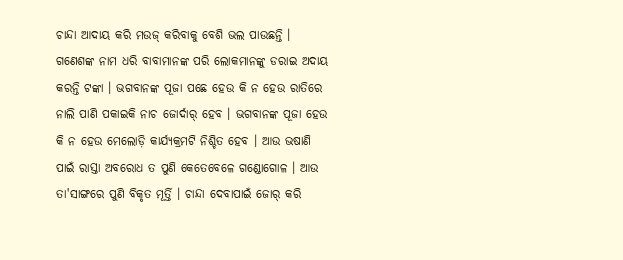ଚାନ୍ଦା ଆଦାୟ କରି ମଉଜ୍ କରିବାକୁ ବେଶି ଭଲ ପାଉଛନ୍ତି । ଗଣେଶଙ୍କ ନାମ ଧରି ବାବାମାନଙ୍କ ପରି ଲୋକମାନଙ୍କୁ ଡରାଇ ଅଦାୟ କରନ୍ତି ଟଙ୍କା । ଭଗବାନଙ୍କ ପୂଜା ପଛେ ହେଉ କି ନ ହେଉ ରାତିରେ ନାଲି ପାଣି ପକାଇକି ନାଚ ଜୋର୍ଦାର୍ ହେବ । ଭଗବାନଙ୍କ ପୂଜା ହେଉ କି ନ ହେଉ ମେଲୋଡ଼ି କାର୍ଯ୍ୟକ୍ରମଟି ନିଶ୍ଚିତ ହେବ । ଆଉ ଭଷାଣି ପାଇଁ ରାସ୍ତା ଅବରୋଧ ତ ପୁଣି କେତେବେଳେ ଗଣ୍ଡୋଗୋଳ । ଆଉ ତା'ସାଙ୍ଗରେ ପୁଣି ବିକୃତ ମୂର୍ତ୍ତି । ଚାନ୍ଦା ଦେବାପାଇଁ ଜୋର୍ କରି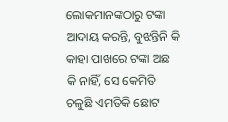ଲୋକମାନଙ୍କଠାରୁ ଟଙ୍କା ଆଦାୟ କରନ୍ତି, ବୁଝନ୍ତିନି କି କାହା ପାଖରେ ଟଙ୍କା ଅଛ କି ନାହିଁ, ସେ କେମିତି ଚଳୁଛି ଏମତିକି ଛୋଟ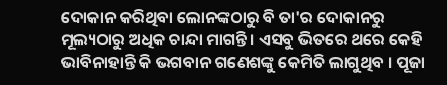ଦୋକାନ କରିଥିବା ଲୋନଙ୍କଠାରୁ ବି ତା'ର ଦୋକାନରୁ ମୂଲ୍ୟଠାରୁ ଅଧିକ ଚାନ୍ଦା ମାଗନ୍ତି । ଏସବୁ ଭିତରେ ଥରେ କେହି ଭାବିନାହାନ୍ତି କି ଭଗବାନ ଗଣେଶଙ୍କୁ କେମିତି ଲାଗୁଥିବ । ପୂଜା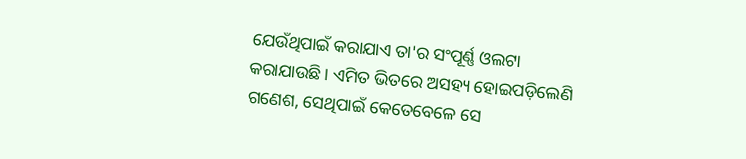ଯେଉଁଥିପାଇଁ କରାଯାଏ ତା'ର ସଂପୂର୍ଣ୍ଣ ଓଲଟା କରାଯାଉଛି । ଏମିତ ଭିତରେ ଅସହ୍ୟ ହୋଇପଡ଼ିଲେଣି ଗଣେଶ, ସେଥିପାଇଁ କେତେବେଳେ ସେ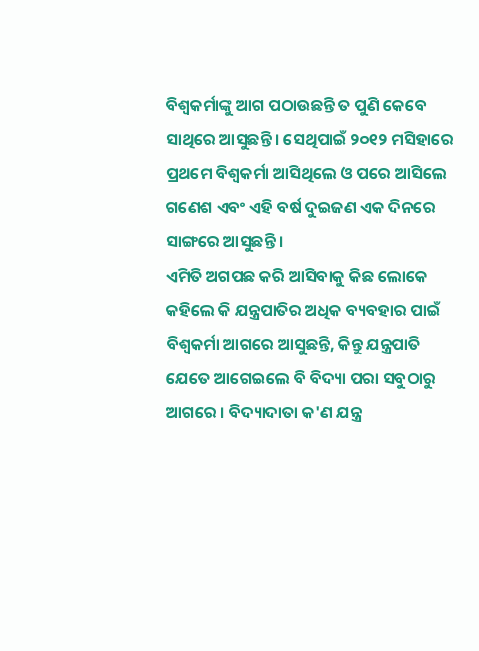ବିଶ୍ୱକର୍ମାଙ୍କୁ ଆଗ ପଠାଉଛନ୍ତି ତ ପୁଣି କେବେ ସାଥିରେ ଆସୁଛନ୍ତି । ସେଥିପାଇଁ ୨୦୧୨ ମସିହାରେ ପ୍ରଥମେ ବିଶ୍ୱକର୍ମା ଆସିଥିଲେ ଓ ପରେ ଆସିଲେ ଗଣେଶ ଏବଂ ଏହି ବର୍ଷ ଦୁଇଜଣ ଏକ ଦିନରେ ସାଙ୍ଗରେ ଆସୁଛନ୍ତି ।
ଏମିତି ଅଗପଛ କରି ଆସିବାକୁ କିଛ ଲୋକେ କହିଲେ କି ଯନ୍ତ୍ରପାତିର ଅଧିକ ବ୍ୟବହାର ପାଇଁ ବିଶ୍ୱକର୍ମା ଆଗରେ ଆସୁଛନ୍ତି, କିନ୍ତୁ ଯନ୍ତ୍ରପାତି ଯେତେ ଆଗେଇଲେ ବି ବିଦ୍ୟା ପରା ସବୁଠାରୁ ଆଗରେ । ବିଦ୍ୟାଦାତା କ'ଣ ଯନ୍ତ୍ର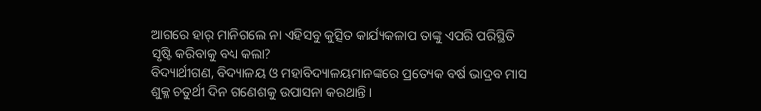ଆଗରେ ହାର୍ ମାନିଗଲେ ନା ଏହିସବୁ କୁତ୍ସିତ କାର୍ଯ୍ୟକଳାପ ତାଙ୍କୁ ଏପରି ପରିସ୍ଥିତି ସୃଷ୍ଟି କରିବାକୁ ବଧ୍ୟ କଲା?
ବିଦ୍ୟାର୍ଥୀଗଣ, ବିଦ୍ୟାଳୟ ଓ ମହାବିଦ୍ୟାଳୟମାନଙ୍କରେ ପ୍ରତ୍ୟେକ ବର୍ଷ ଭାଦ୍ରବ ମାସ ଶୁକ୍ଳ ଚତୁର୍ଥୀ ଦିନ ଗଣେଶକୁ ଉପାସନା କରଥାନ୍ତି ।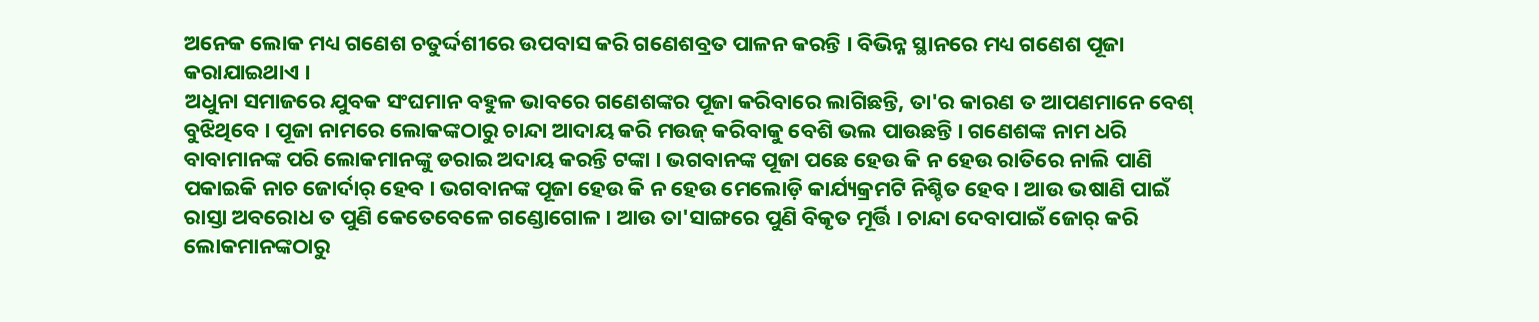ଅନେକ ଲୋକ ମଧ୍ୟ ଗଣେଶ ଚତୁର୍ଦ୍ଦଶୀରେ ଉପବାସ କରି ଗଣେଶବ୍ରତ ପାଳନ କରନ୍ତି । ବିଭିନ୍ନ ସ୍ଥାନରେ ମଧ୍ୟ ଗଣେଶ ପୂଜା କରାଯାଇଥାଏ ।
ଅଧୁନା ସମାଜରେ ଯୁବକ ସଂଘମାନ ବହୁଳ ଭାବରେ ଗଣେଶଙ୍କର ପୂଜା କରିବାରେ ଲାଗିଛନ୍ତି, ତା'ର କାରଣ ତ ଆପଣମାନେ ବେଶ୍ ବୁଝିଥିବେ । ପୂଜା ନାମରେ ଲୋକଙ୍କଠାରୁ ଚାନ୍ଦା ଆଦାୟ କରି ମଉଜ୍ କରିବାକୁ ବେଶି ଭଲ ପାଉଛନ୍ତି । ଗଣେଶଙ୍କ ନାମ ଧରି ବାବାମାନଙ୍କ ପରି ଲୋକମାନଙ୍କୁ ଡରାଇ ଅଦାୟ କରନ୍ତି ଟଙ୍କା । ଭଗବାନଙ୍କ ପୂଜା ପଛେ ହେଉ କି ନ ହେଉ ରାତିରେ ନାଲି ପାଣି ପକାଇକି ନାଚ ଜୋର୍ଦାର୍ ହେବ । ଭଗବାନଙ୍କ ପୂଜା ହେଉ କି ନ ହେଉ ମେଲୋଡ଼ି କାର୍ଯ୍ୟକ୍ରମଟି ନିଶ୍ଚିତ ହେବ । ଆଉ ଭଷାଣି ପାଇଁ ରାସ୍ତା ଅବରୋଧ ତ ପୁଣି କେତେବେଳେ ଗଣ୍ଡୋଗୋଳ । ଆଉ ତା'ସାଙ୍ଗରେ ପୁଣି ବିକୃତ ମୂର୍ତ୍ତି । ଚାନ୍ଦା ଦେବାପାଇଁ ଜୋର୍ କରି ଲୋକମାନଙ୍କଠାରୁ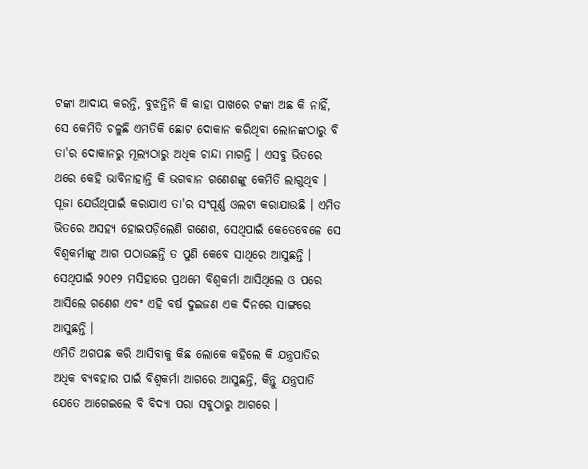ଟଙ୍କା ଆଦାୟ କରନ୍ତି, ବୁଝନ୍ତିନି କି କାହା ପାଖରେ ଟଙ୍କା ଅଛ କି ନାହିଁ, ସେ କେମିତି ଚଳୁଛି ଏମତିକି ଛୋଟ ଦୋକାନ କରିଥିବା ଲୋନଙ୍କଠାରୁ ବି ତା'ର ଦୋକାନରୁ ମୂଲ୍ୟଠାରୁ ଅଧିକ ଚାନ୍ଦା ମାଗନ୍ତି । ଏସବୁ ଭିତରେ ଥରେ କେହି ଭାବିନାହାନ୍ତି କି ଭଗବାନ ଗଣେଶଙ୍କୁ କେମିତି ଲାଗୁଥିବ । ପୂଜା ଯେଉଁଥିପାଇଁ କରାଯାଏ ତା'ର ସଂପୂର୍ଣ୍ଣ ଓଲଟା କରାଯାଉଛି । ଏମିତ ଭିତରେ ଅସହ୍ୟ ହୋଇପଡ଼ିଲେଣି ଗଣେଶ, ସେଥିପାଇଁ କେତେବେଳେ ସେ ବିଶ୍ୱକର୍ମାଙ୍କୁ ଆଗ ପଠାଉଛନ୍ତି ତ ପୁଣି କେବେ ସାଥିରେ ଆସୁଛନ୍ତି । ସେଥିପାଇଁ ୨୦୧୨ ମସିହାରେ ପ୍ରଥମେ ବିଶ୍ୱକର୍ମା ଆସିଥିଲେ ଓ ପରେ ଆସିଲେ ଗଣେଶ ଏବଂ ଏହି ବର୍ଷ ଦୁଇଜଣ ଏକ ଦିନରେ ସାଙ୍ଗରେ ଆସୁଛନ୍ତି ।
ଏମିତି ଅଗପଛ କରି ଆସିବାକୁ କିଛ ଲୋକେ କହିଲେ କି ଯନ୍ତ୍ରପାତିର ଅଧିକ ବ୍ୟବହାର ପାଇଁ ବିଶ୍ୱକର୍ମା ଆଗରେ ଆସୁଛନ୍ତି, କିନ୍ତୁ ଯନ୍ତ୍ରପାତି ଯେତେ ଆଗେଇଲେ ବି ବିଦ୍ୟା ପରା ସବୁଠାରୁ ଆଗରେ ।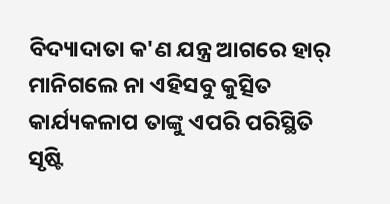ବିଦ୍ୟାଦାତା କ'ଣ ଯନ୍ତ୍ର ଆଗରେ ହାର୍ ମାନିଗଲେ ନା ଏହିସବୁ କୁତ୍ସିତ କାର୍ଯ୍ୟକଳାପ ତାଙ୍କୁ ଏପରି ପରିସ୍ଥିତି ସୃଷ୍ଟି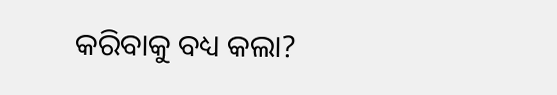କରିବାକୁ ବଧ୍ୟ କଲା?